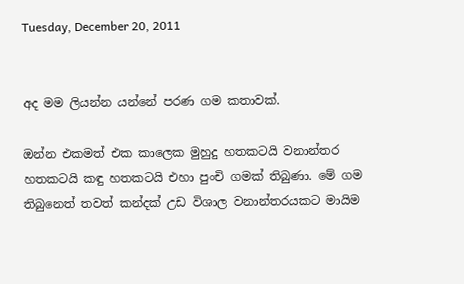Tuesday, December 20, 2011


අද මම ලියන්න යන්නේ පරණ ගම කතාවක්.

ඔන්න එකමත් එක කාලෙක මුහුදු හතකටයි වනාන්තර හතකටයි කඳු හතකටයි එහා පුංචි ගමක් තිබුණා. මේ ගම තිබුනෙත් තවත් කන්දක් උඩ විශාල වනාන්තරයකට මායිම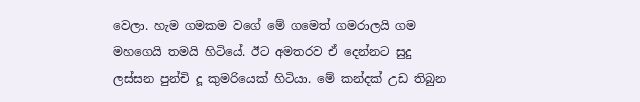වෙලා. හැම ගමකම වගේ මේ ගමෙත් ගමරාලයි ගම මහගෙයි තමයි හිටියේ. ඊට අමතරව ඒ දෙන්නට සුදු ලස්සන පුන්චි දූ කුමරියෙක් හිටියා. මේ කන්දක් උඩ තිබුන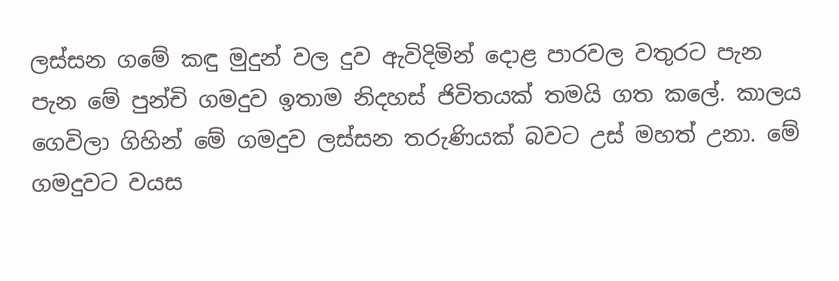ලස්සන ගමේ කඳු මුදුන් වල දුව ඇවිදිමින් දොළ පාරවල වතුරට පැන පැන මේ පුන්චි ගමදුව ඉතාම නිදහස් ජිවිතයක් තමයි ගත කලේ. කාලය ගෙවිලා ගිහින් මේ ගමදුව ලස්සන තරුණියක් බවට උස් මහත් උනා. මේ ගමදුවට වයස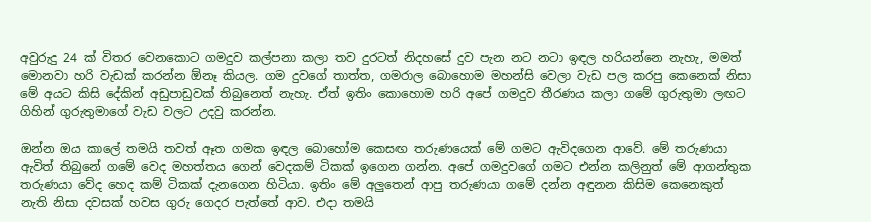අවුරුදු 24 ක් විතර වෙනකොට ගමදුව කල්පනා කලා තව දුරටත් නිදහසේ දුව පැන නට නටා ඉඳල හරියන්නෙ නැහැ, මමත් මොනවා හරි වැඩක් කරන්න ඕනෑ කියල. ගම දුවගේ තාත්ත, ගමරාල බොහොම මහන්සි වෙලා වැඩ පල කරපු කෙනෙක් නිසා මේ අයට කිසි දේකින් අඩුපාඩුවක් තිබුනෙත් නැහැ. ඒත් ඉතිං කොහොම හරි අපේ ගමදුව තීරණය කලා ගමේ ගුරුතුමා ලඟට ගිහින් ගුරුතුමාගේ වැඩ වලට උදවු කරන්න.

ඔන්න ඔය කාලේ තමයි තවත් ඈත ගමක ඉඳල බොහෝම කෙසඟ තරුණයෙක් මේ ගමට ඇවිදගෙන ආවේ. මේ තරුණයා ඇවිත් තිබුනේ ගමේ වෙද මහත්තය ගෙන් වෙදකම් ටිකක් ඉගෙන ගන්න. අපේ ගමදුවගේ ගමට එන්න කලිනුත් මේ ආගන්තුක තරුණයා වේද හෙද කම් ටිකක් දැනගෙන හිටියා. ඉතිං මේ අලුතෙන් ආපු තරුණයා ගමේ දන්න අඳුනන කිසිම කෙනෙකුත් නැති නිසා දවසක් හවස ගුරු ගෙදර පැත්තේ ආව. එදා තමයි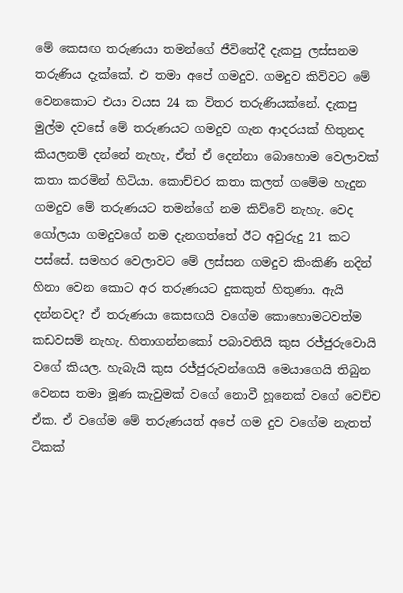මේ කෙසඟ තරුණයා තමන්ගේ ජීවිතේදී දැකපු ලස්සනම තරුණිය දැක්කේ. එ තමා අපේ ගමදුව. ගමදුව කිව්වට මේ වෙනකොට එයා වයස 24 ක විතර තරුණියක්නේ. දැකපු මුල්ම දවසේ මේ තරුණයට ගමදුව ගැන ආදරයක් හිතුනද කියලනම් දන්නේ නැහැ, ඒත් ඒ දෙන්නා බොහොම වෙලාවක් කතා කරමින් හිටියා. කොච්චර කතා කලත් ගමේම හැදුන ගමදුව මේ තරුණයට තමන්ගේ නම කිව්වේ නැහැ. වෙද ගෝලයා ගමදුවගේ නම දැනගත්තේ ඊට අවුරුදු 21 කට පස්සේ. සමහර වෙලාවට මේ ලස්සන ගමදුව කිංකිණි නදින් හිනා වෙන කොට අර තරුණයට දුකකුත් හිතුණා. ඇයි දන්නවද? ඒ තරුණයා කෙසඟයි වගේම කොහොමටවත්ම කඩවසම් නැහැ. හිතාගන්නකෝ පබාවතියි කුස රජ්ජුරුවොයි වගේ කියල. හැබැයි කුස රජ්ජුරුවන්ගෙයි මෙයාගෙයි තිබුන වෙනස තමා මූණ කැවුමක් වගේ නොවී හූනෙක් වගේ වෙච්ච ඒක. ඒ වගේම මේ තරුණයත් අපේ ගම දුව වගේම නැතත් ටිකක්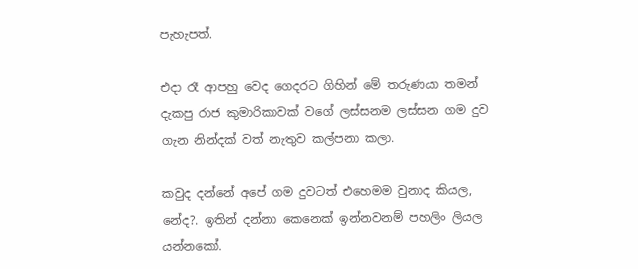පැහැපත්.

එදා රෑ ආපහු වෙද ගෙදරට ගිහින් මේ තරුණයා තමන් දැකපු රාජ කුමාරිකාවක් වගේ ලස්සනම ලස්සන ගම දුව ගැන නින්දක් වත් නැතුව කල්පනා කලා.

කවුද දන්නේ අපේ ගම දුවටත් එහෙමම වුනාද කියල, නේද?. ඉතින් දන්නා කෙනෙක් ඉන්නවනම් පහලිං ලියල යන්නකෝ.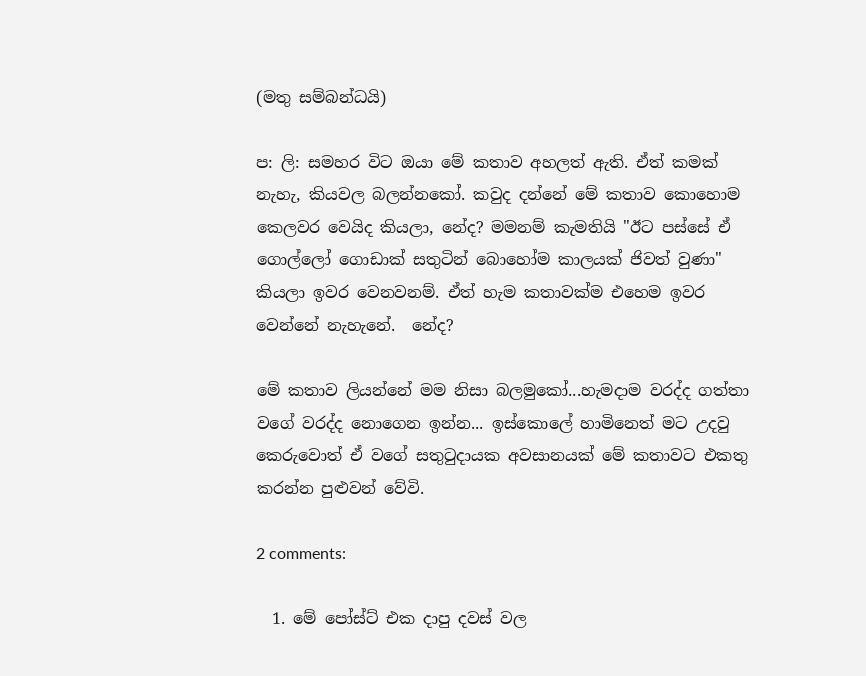(මතු සම්බන්ධයි)

ප: ලි: සමහර විට ඔයා මේ කතාව අහලත් ඇති. ඒත් කමක් නැහැ, කියවල බලන්නකෝ. කවුද දන්නේ මේ කතාව කොහොම කෙලවර වෙයිද කියලා, නේද? මමනම් කැමතියි "ඊට පස්සේ ඒ ගොල්ලෝ ගොඩාක් සතුටින් බොහෝම කාලයක් ජිවත් වුණා" කියලා ඉවර වෙනවනම්. ඒත් හැම කතාවක්ම එහෙම ඉවර වෙන්නේ නැහැනේ.  නේද?

මේ කතාව ලියන්නේ මම නිසා බලමුකෝ...හැමදාම වරද්ද ගත්තා වගේ වරද්ද නොගෙන ඉන්න... ඉස්කොලේ හාමිනෙත් මට උදවු කෙරුවොත් ඒ වගේ සතුටුදායක අවසානයක් මේ කතාවට එකතු කරන්න පුළුවන් වේවි.

2 comments:

  1. මේ පෝස්ට් එක දාපු දවස් වල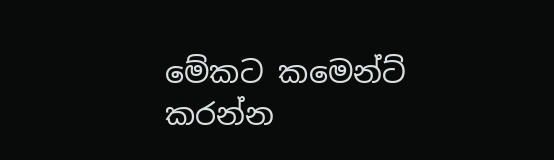මේකට කමෙන්ට් කරන්න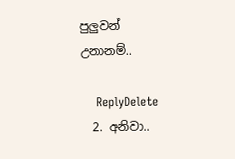පුලුවන් උනානම්..

    ReplyDelete
  2. අනිවා..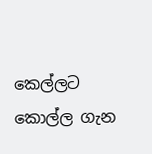කෙල්ලට කොල්ල ගැන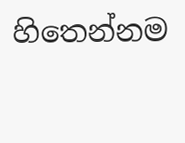හිතෙන්නම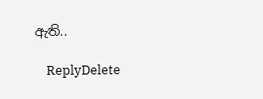ඇති..

    ReplyDelete